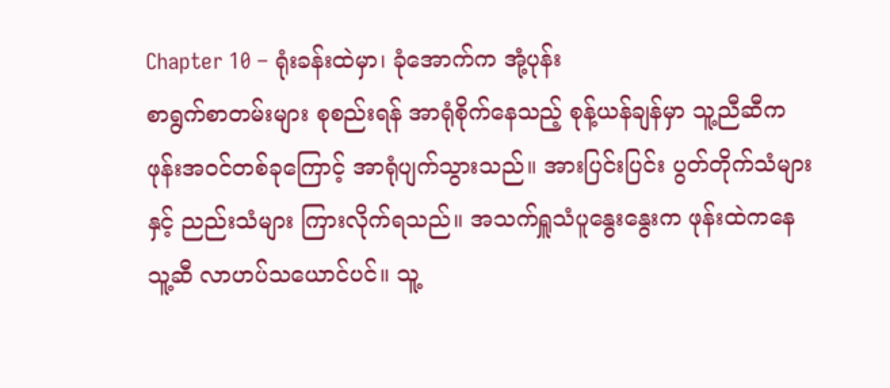Chapter 10 – ရုံးခန်းထဲမှာ၊ ခုံအောက်က အုံ့ပုန်း
စာရွက်စာတမ်းများ စုစည်းရန် အာရုံစိုက်နေသည့် စုန့်ယန်ချန်မှာ သူ့ညီဆီက ဖုန်းအဝင်တစ်ခုကြောင့် အာရုံပျက်သွားသည်။ အားပြင်းပြင်း ပွတ်တိုက်သံများနှင့် ညည်းသံများ ကြားလိုက်ရသည်။ အသက်ရှူသံပူနွေးနွေးက ဖုန်းထဲကနေ သူ့ဆီ လာဟပ်သယောင်ပင်။ သူ့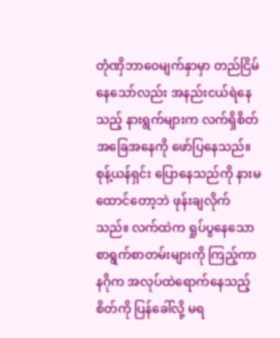တုံဏှိဘာဝေမျက်နှာမှာ တည်ငြိမ်နေသော်လည်း အနည်းငယ်ရဲနေသည့် နားရွက်များက လက်ရှိစိတ်အခြေအနေကို ဖော်ပြနေသည်။
စုန့်ယန်ရှင်း ပြောနေသည်ကို နားမထောင်တော့ဘဲ ဖုန်းချလိုက်သည်။ လက်ထဲက ရှုပ်ပွနေသော စာရွက်စာတမ်းများကို ကြည့်ကာ နဂိုက အလုပ်ထဲရောက်နေသည့် စိတ်ကို ပြန်ခေါ်လို့ မရ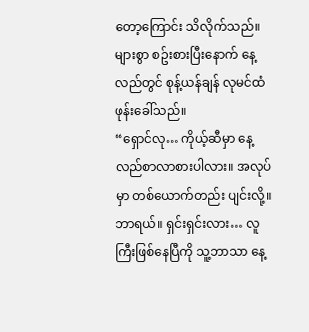တော့ကြောင်း သိလိုက်သည်။
များစွာ စဥ်းစားပြီးနောက် နေ့လည်တွင် စုန့်ယန်ချန် လုမင်ထံ ဖုန်းခေါ်သည်။
“ရှောင်လု… ကိုယ့်ဆီမှာ နေ့လည်စာလာစားပါလား။ အလုပ်မှာ တစ်ယောက်တည်း ပျင်းလို့။ ဘာရယ်။ ရှင်းရှင်းလား… လူကြီးဖြစ်နေပြီကို သူ့ဘာသာ နေ့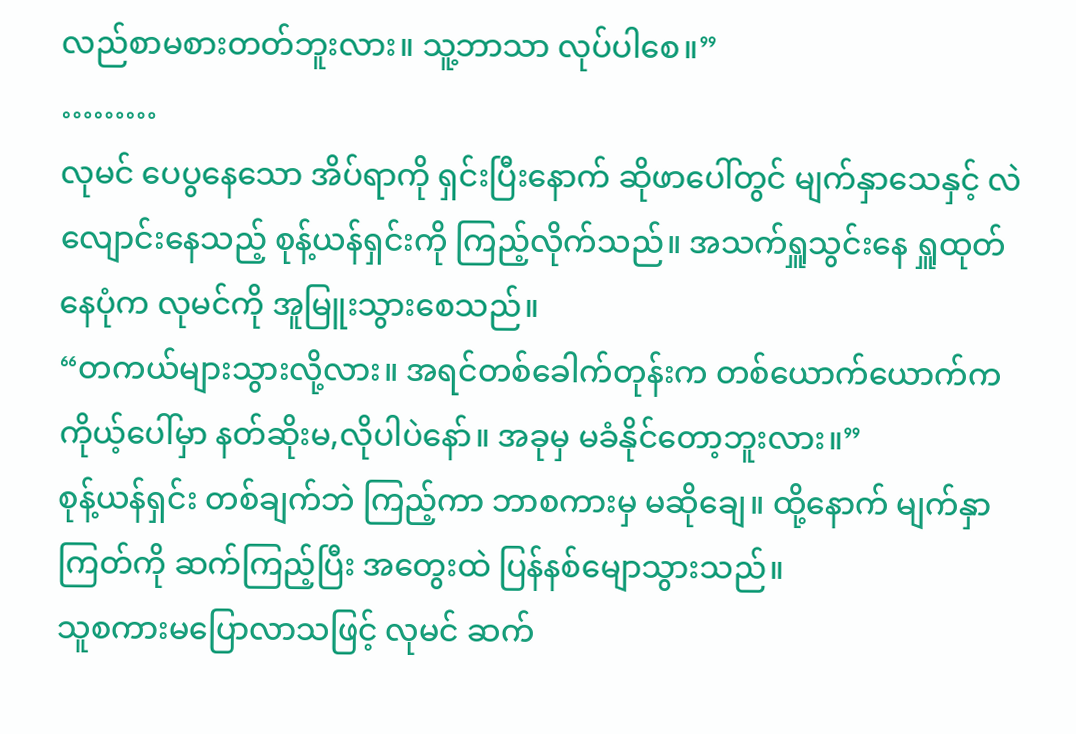လည်စာမစားတတ်ဘူးလား။ သူ့ဘာသာ လုပ်ပါစေ။”
………
လုမင် ပေပွနေသော အိပ်ရာကို ရှင်းပြီးနောက် ဆိုဖာပေါ်တွင် မျက်နှာသေနှင့် လဲလျောင်းနေသည့် စုန့်ယန်ရှင်းကို ကြည့်လိုက်သည်။ အသက်ရှူသွင်းနေ ရှူထုတ်နေပုံက လုမင်ကို အူမြူးသွားစေသည်။
“တကယ်များသွားလို့လား။ အရင်တစ်ခေါက်တုန်းက တစ်ယောက်ယောက်က ကိုယ့်ပေါ်မှာ နတ်ဆိုးမ,လိုပါပဲနော်။ အခုမှ မခံနိုင်တော့ဘူးလား။”
စုန့်ယန်ရှင်း တစ်ချက်ဘဲ ကြည့်ကာ ဘာစကားမှ မဆိုချေ။ ထို့နောက် မျက်နှာကြတ်ကို ဆက်ကြည့်ပြီး အတွေးထဲ ပြန်နစ်မျောသွားသည်။
သူစကားမပြောလာသဖြင့် လုမင် ဆက်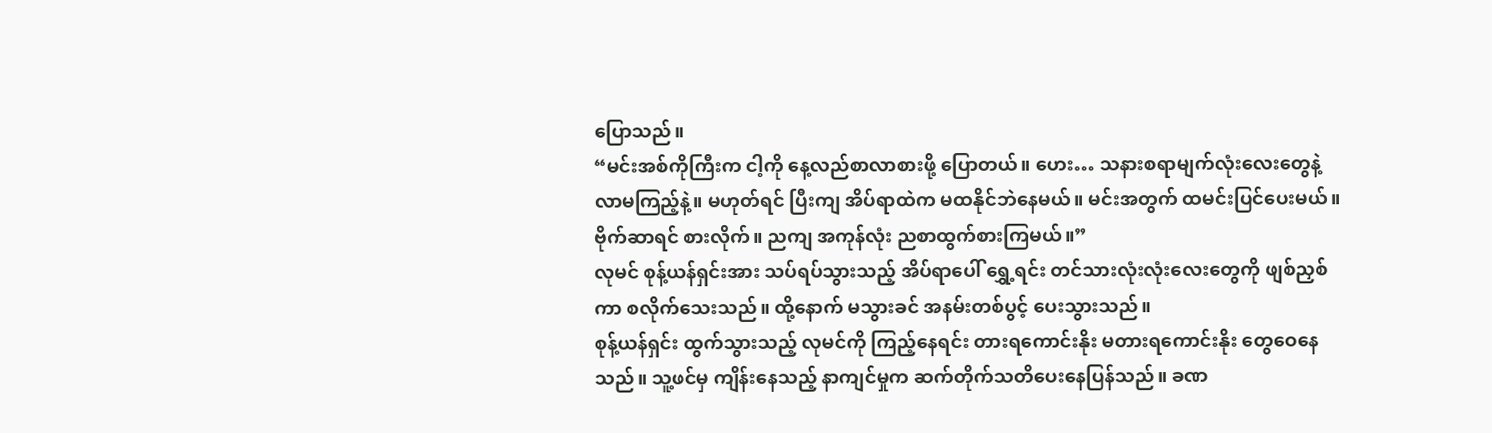ပြောသည်။
“မင်းအစ်ကိုကြီးက ငါ့ကို နေ့လည်စာလာစားဖို့ ပြောတယ်။ ဟေး… သနားစရာမျက်လုံးလေးတွေနဲ့ လာမကြည့်နဲ့။ မဟုတ်ရင် ပြီးကျ အိပ်ရာထဲက မထနိုင်ဘဲနေမယ်။ မင်းအတွက် ထမင်းပြင်ပေးမယ်။ ဗိုက်ဆာရင် စားလိုက်။ ညကျ အကုန်လုံး ညစာထွက်စားကြမယ်။”
လုမင် စုန့်ယန်ရှင်းအား သပ်ရပ်သွားသည့် အိပ်ရာပေါ် ရွှေ့ရင်း တင်သားလုံးလုံးလေးတွေကို ဖျစ်ညှစ်ကာ စလိုက်သေးသည်။ ထို့နောက် မသွားခင် အနမ်းတစ်ပွင့် ပေးသွားသည်။
စုန့်ယန်ရှင်း ထွက်သွားသည့် လုမင်ကို ကြည့်နေရင်း တားရကောင်းနိုး မတားရကောင်းနိုး တွေဝေနေသည်။ သူ့ဖင်မှ ကျိန်းနေသည့် နာကျင်မှုက ဆက်တိုက်သတိပေးနေပြန်သည်။ ခဏ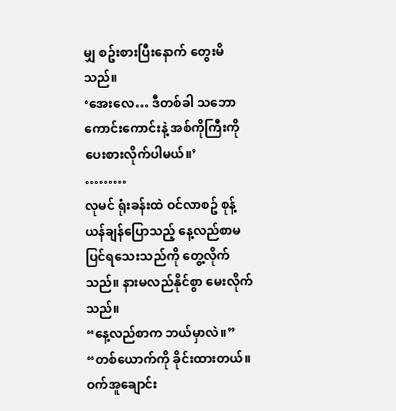မျှ စဥ်းစားပြီးနောက် တွေးမိသည်။
‘အေးလေ… ဒီတစ်ခါ သဘောကောင်းကောင်းနဲ့ အစ်ကိုကြီးကို ပေးစားလိုက်ပါမယ်။’
………
လုမင် ရုံးခန်းထဲ ဝင်လာစဥ် စုန့်ယန်ချန်ပြောသည့် နေ့လည်စာမပြင်ရသေးသည်ကို တွေ့လိုက်သည်။ နားမလည်နိုင်စွာ မေးလိုက်သည်။
“နေ့လည်စာက ဘယ်မှာလဲ။”
“တစ်ယောက်ကို ခိုင်းထားတယ်။ ဝက်အူချောင်း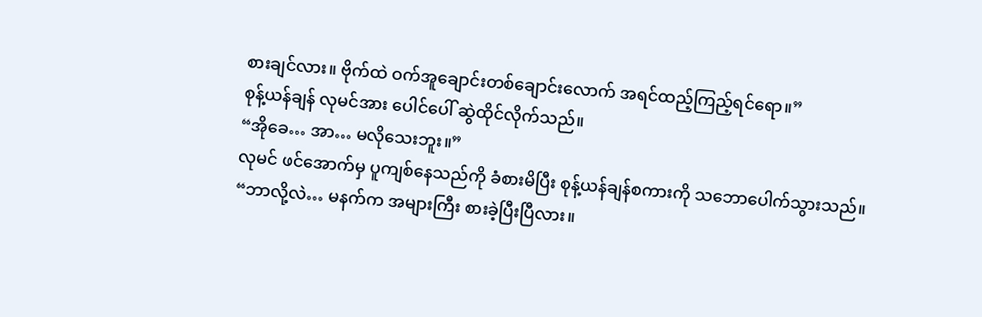စားချင်လား။ ဗိုက်ထဲ ဝက်အူချောင်းတစ်ချောင်းလောက် အရင်ထည့်ကြည့်ရင်ရော။”
စုန့်ယန်ချန် လုမင်အား ပေါင်ပေါ် ဆွဲထိုင်လိုက်သည်။
“အိုခေ… အာ… မလိုသေးဘူး။”
လုမင် ဖင်အောက်မှ ပူကျစ်နေသည်ကို ခံစားမိပြီး စုန့်ယန်ချန်စကားကို သဘောပေါက်သွားသည်။
“ဘာလို့လဲ… မနက်က အများကြီး စားခဲ့ပြီးပြီလား။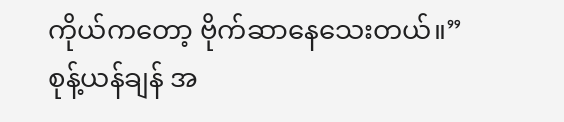ကိုယ်ကတော့ ဗိုက်ဆာနေသေးတယ်။”
စုန့်ယန်ချန် အ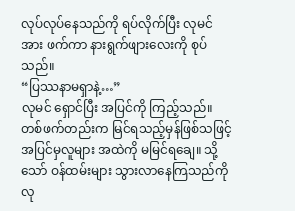လုပ်လုပ်နေသည်ကို ရပ်လိုက်ပြီး လုမင်အား ဖက်ကာ နားရွက်ဖျားလေးကို စုပ်သည်။
“ပြဿနာမရှာနဲ့…”
လုမင် ရှောင်ပြီး အပြင်ကို ကြည့်သည်။ တစ်ဖက်တည်းက မြင်ရသည့်မှန်ဖြစ်သဖြင့် အပြင်မှလူများ အထဲကို မမြင်ရချေ။ သို့သော် ဝန်ထမ်းများ သွားလာနေကြသည်ကို လု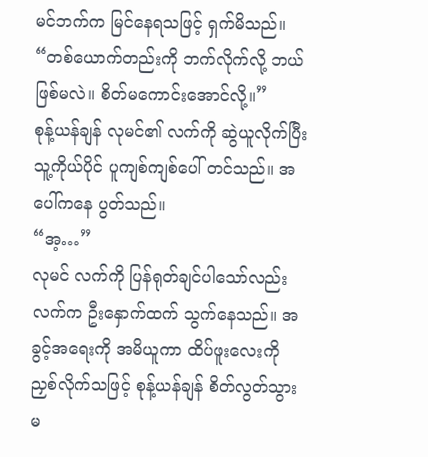မင်ဘက်က မြင်နေရသဖြင့် ရှက်မိသည်။
“တစ်ယောက်တည်းကို ဘက်လိုက်လို့ ဘယ်ဖြစ်မလဲ။ စိတ်မကောင်းအောင်လို့။”
စုန့်ယန်ချန် လုမင်၏ လက်ကို ဆွဲယူလိုက်ပြီး သူ့ကိုယ်ပိုင် ပူကျစ်ကျစ်ပေါ် တင်သည်။ အပေါ်ကနေ ပွတ်သည်။
“အ့…”
လုမင် လက်ကို ပြန်ရုတ်ချင်ပါသော်လည်း လက်က ဦးနှောက်ထက် သွက်နေသည်။ အခွင့်အရေးကို အမိယူကာ ထိပ်ဖူးလေးကို ညှစ်လိုက်သဖြင့် စုန့်ယန်ချန် စိတ်လွတ်သွားမ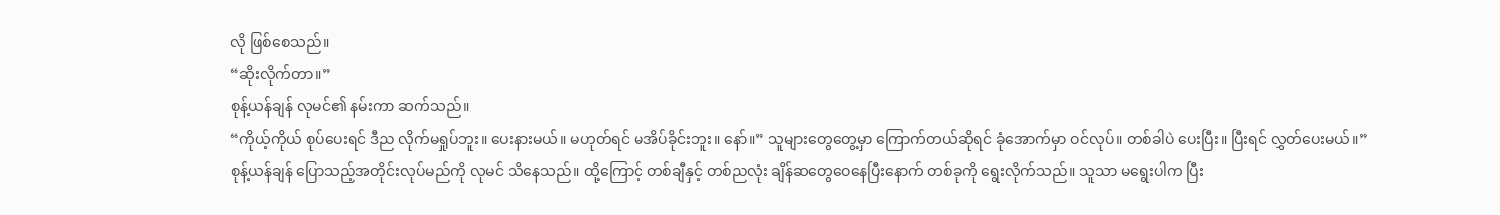လို ဖြစ်စေသည်။
“ဆိုးလိုက်တာ။”
စုန့်ယန်ချန် လုမင်၏ နမ်းကာ ဆက်သည်။
“ကိုယ့်ကိုယ် စုပ်ပေးရင် ဒီည လိုက်မရှုပ်ဘူး။ ပေးနားမယ်။ မဟုတ်ရင် မအိပ်ခိုင်းဘူး။ နော်။” သူများတွေတွေ့မှာ ကြောက်တယ်ဆိုရင် ခုံအောက်မှာ ဝင်လုပ်။ တစ်ခါပဲ ပေးပြီး။ ပြီးရင် လွှတ်ပေးမယ်။”
စုန့်ယန်ချန် ပြောသည့်အတိုင်းလုပ်မည်ကို လုမင် သိနေသည်။ ထို့ကြောင့် တစ်ချီနှင့် တစ်ညလုံး ချိန်ဆတွေဝေနေပြီးနောက် တစ်ခုကို ရွေးလိုက်သည်။ သူသာ မရွေးပါက ပြီး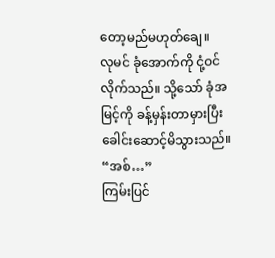တော့မည်မဟုတ်ချေ။
လုမင် ခုံအောက်ကို ငုံ့ဝင်လိုက်သည်။ သို့သော် ခုံအမြင့်ကို ခန့်မှန်းတာမှားပြီး ခေါင်းဆောင့်မိသွားသည်။
“အစ်…”
ကြမ်းပြင်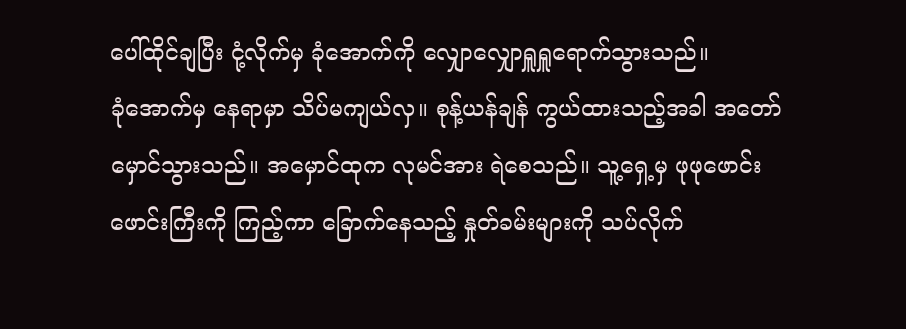ပေါ်ထိုင်ချပြီး ငုံ့လိုက်မှ ခုံအောက်ကို လျှောလျှောရှူရှူရောက်သွားသည်။
ခုံအောက်မှ နေရာမှာ သိပ်မကျယ်လှ။ စုန့်ယန်ချန် ကွယ်ထားသည့်အခါ အတော်မှောင်သွားသည်။ အမှောင်ထုက လုမင်အား ရဲစေသည်။ သူ့ရှေ့မှ ဖုဖုဖောင်းဖောင်းကြီးကို ကြည့်ကာ ခြောက်နေသည့် နှုတ်ခမ်းများကို သပ်လိုက်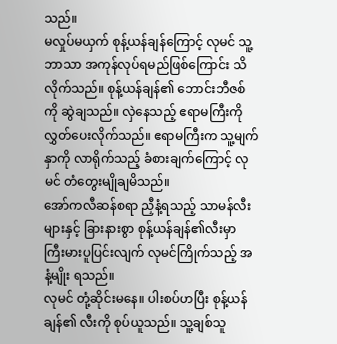သည်။
မလှုပ်မယှက် စုန့်ယန်ချန်ကြောင့် လုမင် သူ့ဘာသာ အကုန်လုပ်ရမည်ဖြစ်ကြောင်း သိလိုက်သည်။ စုန့်ယန်ချန်၏ ဘောင်းဘီဇစ်ကို ဆွဲချသည်။ လှဲနေသည့် ဧရာမကြီးကို လွှတ်ပေးလိုက်သည်။ ဧရာမကြီးက သူ့မျက်နှာကို လာရိုက်သည့် ခံစားချက်ကြောင့် လုမင် တံတွေးမျိုချမိသည်။
အော်ကလီဆန်စရာ ညှီနံ့ရသည့် သာမန်လီးများနှင့် ခြားနားစွာ စုန့်ယန်ချန်၏လီးမှာ ကြီးမားပူပြင်းလျက် လုမင်ကြိုက်သည့် အနံ့မျိုး ရသည်။
လုမင် တုံ့ဆိုင်းမနေ။ ပါးစပ်ဟပြီး စုန့်ယန်ချန်၏ လီးကို စုပ်ယူသည်။ သူ့ချစ်သူ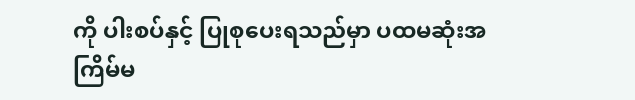ကို ပါးစပ်နှင့် ပြုစုပေးရသည်မှာ ပထမဆုံးအကြိမ်မ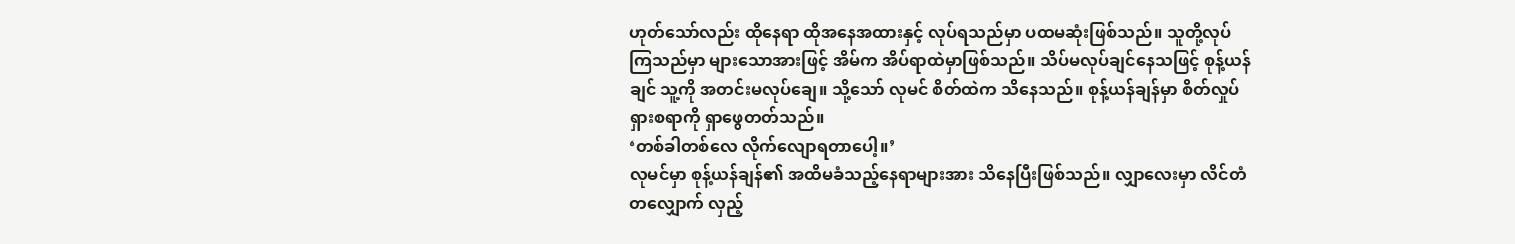ဟုတ်သော်လည်း ထိုနေရာ ထိုအနေအထားနှင့် လုပ်ရသည်မှာ ပထမဆုံးဖြစ်သည်။ သူတို့လုပ်ကြသည်မှာ များသောအားဖြင့် အိမ်က အိပ်ရာထဲမှာဖြစ်သည်။ သိပ်မလုပ်ချင်နေသဖြင့် စုန့်ယန်ချင် သူ့ကို အတင်းမလုပ်ချေ။ သို့သော် လုမင် စိတ်ထဲက သိနေသည်။ စုန့်ယန်ချန်မှာ စိတ်လှုပ်ရှားစရာကို ရှာဖွေတတ်သည်။
‘တစ်ခါတစ်လေ လိုက်လျောရတာပေါ့။’
လုမင်မှာ စုန့်ယန်ချန်၏ အထိမခံသည့်နေရာများအား သိနေပြီးဖြစ်သည်။ လျှာလေးမှာ လိင်တံတလျှောက် လှည့်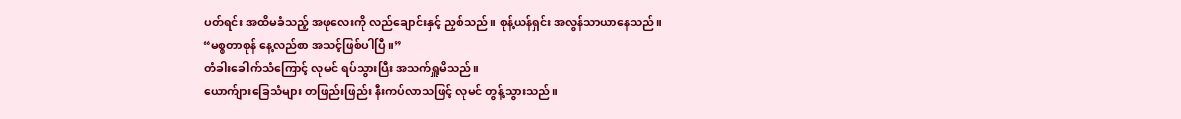ပတ်ရင်း အထိမခံသည့် အဖုလေးကို လည်ချောင်းနှင့် ညှစ်သည်။ စုန့်ယန်ရှင်း အလွန်သာယာနေသည်။
“မစ္စတာစုန် နေ့လည်စာ အသင့်ဖြစ်ပါပြီ။”
တံခါးခေါက်သံကြောင့် လုမင် ရပ်သွားပြီး အသက်ရှူမိသည်။
ယောက်ျားခြေသံများ တဖြည်းဖြည်း နီးကပ်လာသဖြင့် လုမင် တွန့်သွားသည်။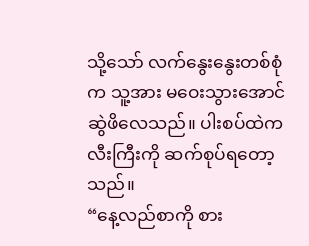သို့သော် လက်နွေးနွေးတစ်စုံက သူ့အား မဝေးသွားအောင် ဆွဲဖိလေသည်။ ပါးစပ်ထဲက လီးကြီးကို ဆက်စုပ်ရတော့သည်။
“နေ့လည်စာကို စား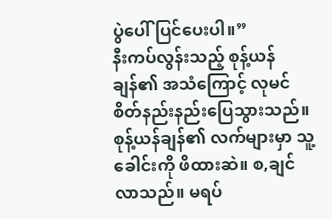ပွဲပေါ် ပြင်ပေးပါ။”
နီးကပ်လွန်းသည့် စုန့်ယန်ချန်၏ အသံကြောင့် လုမင် စိတ်နည်းနည်းပြေသွားသည်။ စုန့်ယန်ချန်၏ လက်များမှာ သူ့ခေါင်းကို ဖိထားဆဲ။ စ,ချင်လာသည်။ မရပ်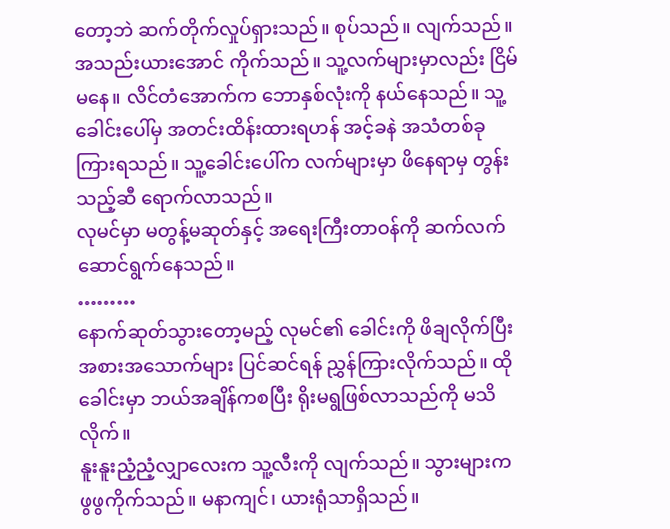တော့ဘဲ ဆက်တိုက်လှုပ်ရှားသည်။ စုပ်သည်။ လျက်သည်။ အသည်းယားအောင် ကိုက်သည်။ သူ့လက်များမှာလည်း ငြိမ်မနေ။ လိင်တံအောက်က ဘောနှစ်လုံးကို နယ်နေသည်။ သူ့ခေါင်းပေါ်မှ အတင်းထိန်းထားရဟန် အင့်ခနဲ အသံတစ်ခု ကြားရသည်။ သူ့ခေါင်းပေါ်က လက်များမှာ ဖိနေရာမှ တွန်းသည့်ဆီ ရောက်လာသည်။
လုမင်မှာ မတွန့်မဆုတ်နှင့် အရေးကြီးတာဝန်ကို ဆက်လက်ဆောင်ရွက်နေသည်။
………
နောက်ဆုတ်သွားတော့မည့် လုမင်၏ ခေါင်းကို ဖိချလိုက်ပြီး အစားအသောက်များ ပြင်ဆင်ရန် ညွှန်ကြားလိုက်သည်။ ထိုခေါင်းမှာ ဘယ်အချိန်ကစပြီး ရိုးမရွဖြစ်လာသည်ကို မသိလိုက်။
နူးနူးညံ့ညံ့လျှာလေးက သူ့လီးကို လျက်သည်။ သွားများက ဖွဖွကိုက်သည်။ မနာကျင်၊ ယားရုံသာရှိသည်။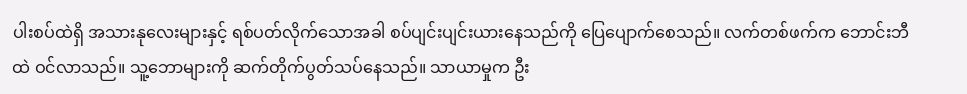ပါးစပ်ထဲရှိ အသားနုလေးများနှင့် ရစ်ပတ်လိုက်သောအခါ စပ်ပျင်းပျင်းယားနေသည်ကို ပြေပျောက်စေသည်။ လက်တစ်ဖက်က ဘောင်းဘီထဲ ဝင်လာသည်။ သူ့ဘောများကို ဆက်တိုက်ပွတ်သပ်နေသည်။ သာယာမှုက ဦး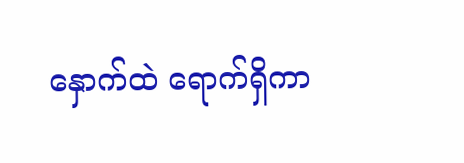နှောက်ထဲ ရောက်ရှိကာ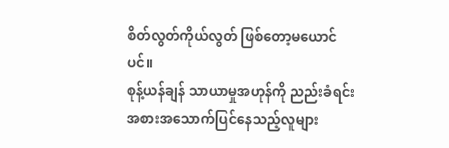စိတ်လွတ်ကိုယ်လွတ် ဖြစ်တော့မယောင်ပင်။
စုန့်ယန်ချန် သာယာမှုအဟုန်ကို ညည်းခံရင်း အစားအသောက်ပြင်နေသည့်လူများ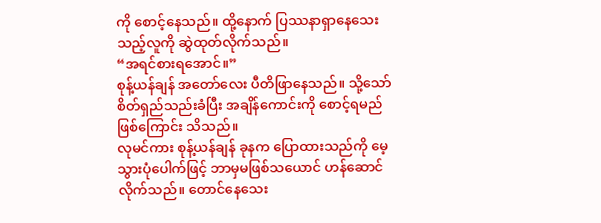ကို စောင့်နေသည်။ ထို့နောက် ပြဿနာရှာနေသေးသည့်လူကို ဆွဲထုတ်လိုက်သည်။
“အရင်စားရအောင်။”
စုန့်ယန်ချန် အတော်လေး ပီတိဖြာနေသည်။ သို့သော် စိတ်ရှည်သည်းခံပြီး အချိန်ကောင်းကို စောင့်ရမည်ဖြစ်ကြောင်း သိသည်။
လုမင်ကား စုန့်ယန်ချန် ခုနက ပြောထားသည်ကို မေ့သွားပုံပေါက်ဖြင့် ဘာမှမဖြစ်သယောင် ဟန်ဆောင်လိုက်သည်။ တောင်နေသေး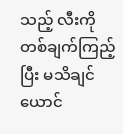သည့် လီးကို တစ်ချက်ကြည့်ပြီး မသိချင်ယောင်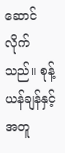ဆောင်လိုက်သည်။ စုန့်ယန်ချန်နှင့် အတူ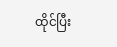ထိုင်ပြီး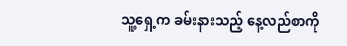သူ့ရှေ့က ခမ်းနားသည့် နေ့လည်စာကို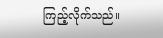ကြည့်လိုက်သည်။